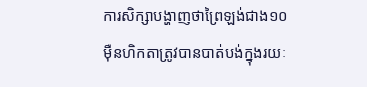ការសិក្សាបង្ហាញថាព្រៃឡង់ជាង១០ម៉ឺនហិកតាត្រូវបានបាត់បង់ក្នុងរយៈ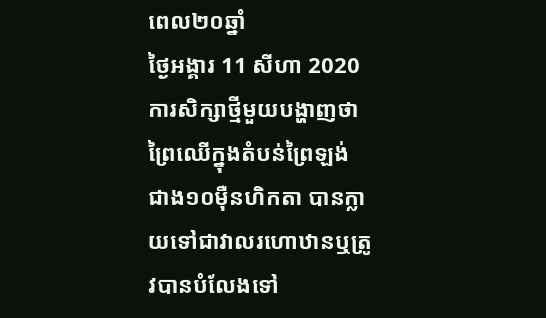ពេល២០ឆ្នាំ
ថ្ងៃអង្គារ 11 សីហា 2020
ការសិក្សាថ្មីមួយបង្ហាញថា ព្រៃឈើក្នុងតំបន់ព្រៃឡង់ ជាង១០ម៉ឺនហិកតា បានក្លាយទៅជាវាលរហោឋានឬត្រូវបានបំលែងទៅ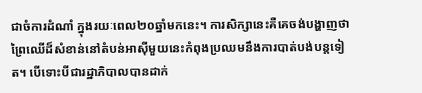ជាចំការដំណាំ ក្នុងរយៈពេល២០ឆ្នាំមកនេះ។ ការសិក្សានេះគឺគេចង់បង្ហាញថា ព្រៃឈើដ៏សំខាន់នៅតំបន់អាស៊ីមួយនេះកំពុងប្រឈមនឹងការបាត់បង់បន្តទៀត។ បើទោះបីជារដ្ឋាភិបាលបានដាក់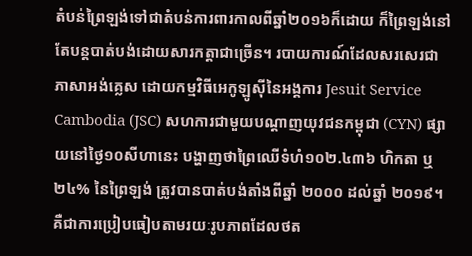តំបន់ព្រៃឡង់ទៅជាតំបន់ការពារកាលពីឆ្នាំ២០១៦ក៏ដោយ ក៏ព្រៃឡង់នៅតែបន្តបាត់បង់ដោយសារកត្តាជាច្រើន។ របាយការណ៍ដែលសរសេរជាភាសាអង់គ្លេស ដោយកម្មវិធីអេកូឡូស៊ីនៃអង្គការ Jesuit Service Cambodia (JSC) សហការជាមួយបណ្តាញយុវជនកម្ពុជា (CYN) ផ្សាយនៅថ្ងៃ១០សីហានេះ បង្ហាញថាព្រៃឈើទំហំ១០២.៤៣៦ ហិកតា ឬ២៤% នៃព្រៃឡង់ ត្រូវបានបាត់បង់តាំងពីឆ្នាំ ២០០០ ដល់ឆ្នាំ ២០១៩។ គឺជាការប្រៀបធៀបតាមរយៈរូបភាពដែលថត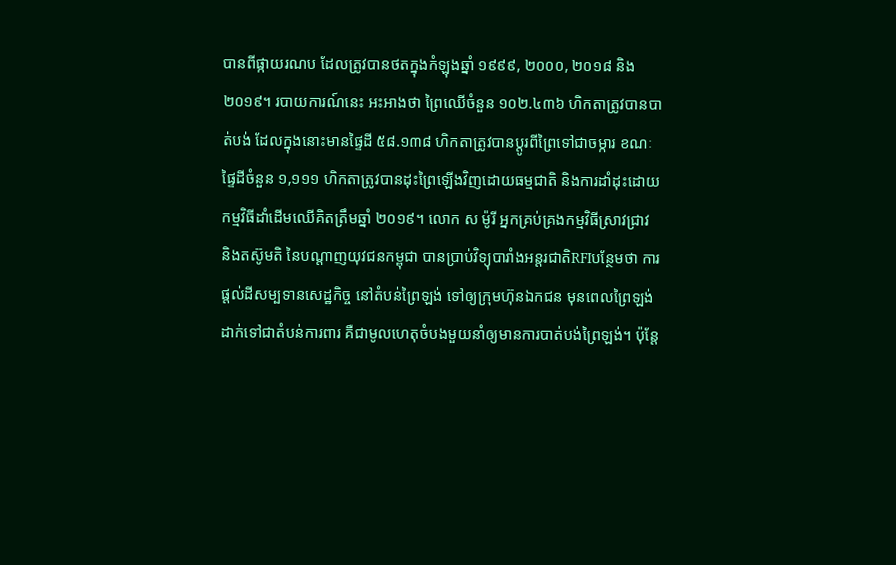បានពីផ្កាយរណប ដែលត្រូវបានថតក្នុងកំឡុងឆ្នាំ ១៩៩៩, ២០០០, ២០១៨ និង ២០១៩។ របាយការណ៍នេះ អះអាងថា ព្រៃឈើចំនួន ១០២.៤៣៦ ហិកតាត្រូវបានបាត់បង់ ដែលក្នុងនោះមានផ្ទៃដី ៥៨.១៣៨ ហិកតាត្រូវបានប្តូរពីព្រៃទៅជាចម្ការ ខណៈផ្ទៃដីចំនួន ១,១១១ ហិកតាត្រូវបានដុះព្រៃឡើងវិញដោយធម្មជាតិ និងការដាំដុះដោយកម្មវិធីដាំដើមឈើគិតត្រឹមឆ្នាំ ២០១៩។ លោក ស ម៉ូរី អ្នកគ្រប់គ្រងកម្មវិធីស្រាវជ្រាវ និងតស៊ូមតិ នៃបណ្តាញយុវជនកម្ពុជា បានប្រាប់វិទ្យុបារាំងអន្តរជាតិRFIបន្ថែមថា ការផ្តល់ដីសម្បទានសេដ្ឋកិច្ច នៅតំបន់ព្រៃឡង់ ទៅឲ្យក្រុមហ៊ុនឯកជន មុនពេលព្រៃឡង់ដាក់ទៅជាតំបន់ការពារ គឺជាមូលហេតុចំបងមួយនាំឲ្យមានការបាត់បង់ព្រៃឡង់។ ប៉ុន្តែ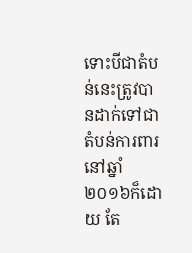ទោះបីជាតំបន់នេះត្រូវបានដាក់ទៅជាតំបន់ការពារ នៅឆ្នាំ២០១៦ក៏ដោយ តែ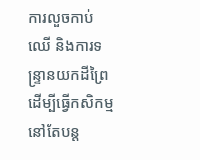ការលួចកាប់ឈើ និងការទន្ទ្រានយកដីព្រៃដើម្បីធ្វើកសិកម្មនៅតែបន្ត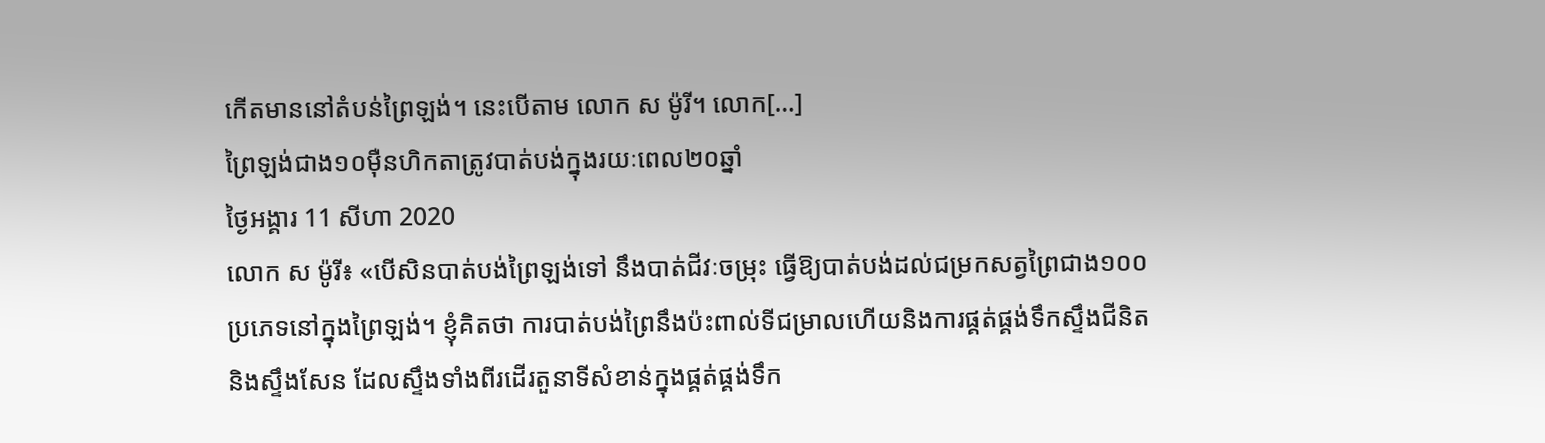កើតមាននៅតំបន់ព្រៃឡង់។ នេះបើតាម លោក ស ម៉ូរី។ លោក[…]
ព្រៃឡង់ជាង១០ម៉ឺនហិកតាត្រូវបាត់បង់ក្នុងរយៈពេល២០ឆ្នាំ
ថ្ងៃអង្គារ 11 សីហា 2020
លោក ស ម៉ូរី៖ «បើសិនបាត់បង់ព្រៃឡង់ទៅ នឹងបាត់ជីវៈចម្រុះ ធ្វើឱ្យបាត់បង់ដល់ជម្រកសត្វព្រៃជាង១០០ប្រភេទនៅក្នុងព្រៃឡង់។ ខ្ញុំគិតថា ការបាត់បង់ព្រៃនឹងប៉ះពាល់ទីជម្រាលហើយនិងការផ្គត់ផ្គង់ទឹកស្ទឹងជីនិតនិងស្ទឹងសែន ដែលស្ទឹងទាំងពីរដើរតួនាទីសំខាន់ក្នុងផ្គត់ផ្គង់ទឹក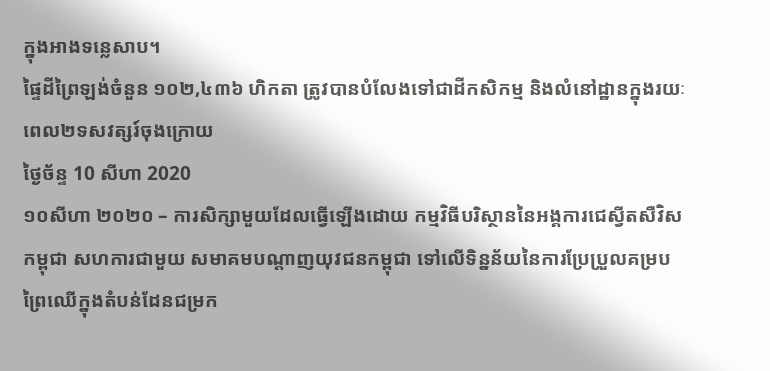ក្នុងអាងទន្លេសាប។
ផ្ទៃដីព្រៃឡង់ចំនួន ១០២,៤៣៦ ហិកតា ត្រូវបានបំលែងទៅជាដីកសិកម្ម និងលំនៅដ្ឋានក្នុងរយៈពេល២ទសវត្សរ៍ចុងក្រោយ
ថ្ងៃច័ន្ទ 10 សីហា 2020
១០សីហា ២០២០ – ការសិក្សាមួយដែលធ្វើឡើងដោយ កម្មវិធីបរិស្ថាននៃអង្គការជេស្វីតសឺវិសកម្ពុជា សហការជាមួយ សមាគមបណ្តាញយុវជនកម្ពុជា ទៅលើទិន្នន័យនៃការប្រែប្រួលគម្របព្រៃឈើក្នុងតំបន់ដែនជម្រក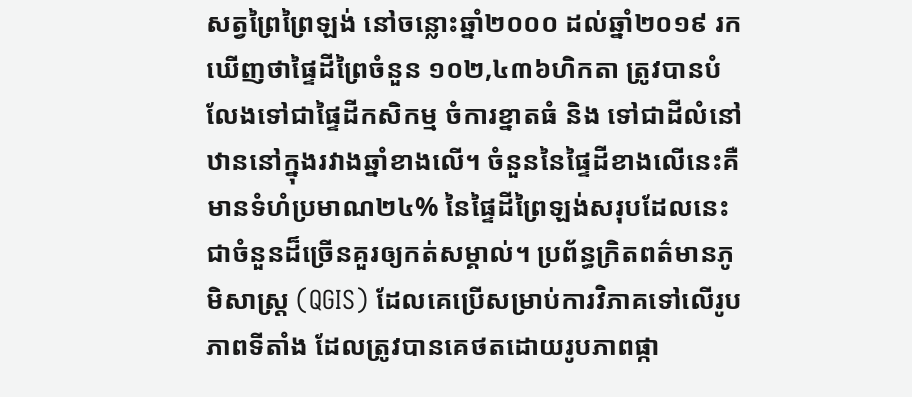សត្វព្រៃព្រៃឡង់ នៅចន្លោះឆ្នាំ២០០០ ដល់ឆ្នាំ២០១៩ រកឃើញថាផ្ទៃដីព្រៃចំនួន ១០២,៤៣៦ហិកតា ត្រូវបានបំលែងទៅជាផ្ទៃដីកសិកម្ម ចំការខ្នាតធំ និង ទៅជាដីលំនៅឋាននៅក្នុងរវាងឆ្នាំខាងលើ។ ចំនួននៃផ្ទៃដីខាងលើនេះគឺមានទំហំប្រមាណ២៤% នៃផ្ទៃដីព្រៃឡង់សរុបដែលនេះជាចំនួនដ៏ច្រើនគួរឲ្យកត់សម្គាល់។ ប្រព័ន្ធក្រិតពត៌មានភូមិសាស្រ្ត (QGIS) ដែលគេប្រើសម្រាប់ការវិភាគទៅលើរូបភាពទីតាំង ដែលត្រូវបានគេថតដោយរូបភាពផ្កា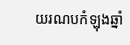យរណបកំឡុងឆ្នាំ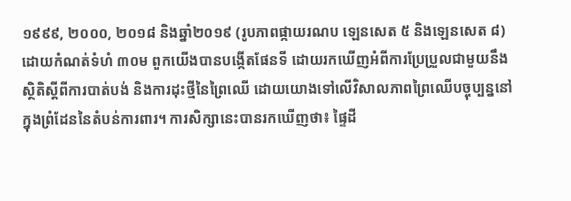១៩៩៩, ២០០០, ២០១៨ និងឆ្នាំ២០១៩ (រូបភាពផ្កាយរណប ឡេនសេត ៥ និងឡេនសេត ៨) ដោយកំណត់ទំហំ ៣០ម ពួកយើងបានបង្កើតផែនទី ដោយរកឃើញអំពីការប្រែប្រួលជាមួយនឹងស្ថិតិស្តីពីការបាត់បង់ និងការដុះថ្មីនៃព្រៃឈើ ដោយយោងទៅលើវិសាលភាពព្រៃឈើបច្ចុប្បន្ននៅក្នុងព្រំដែននៃតំបន់ការពារ។ ការសិក្សានេះបានរកឃើញថា៖ ផ្ទៃដី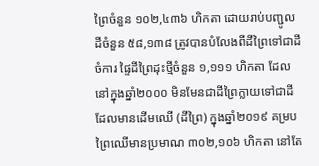ព្រៃចំនួន ១០២,៤៣៦ ហិកតា ដោយរាប់បញ្ជូលដីចំនួន ៥៨,១៣៨ ត្រូវបានបំលែងពីដីព្រៃទៅជាដីចំការ ផ្ទៃដីព្រៃដុះថ្មីចំនួន ១,១១១ ហិកតា ដែលនៅក្នុងឆ្នាំ២០០០ មិនមែនជាដីព្រៃក្លាយទៅជាដីដែលមានដើមឈើ (ដីព្រៃ) ក្នុងឆ្នាំ២០១៩ គម្របព្រៃឈើមានប្រមាណ ៣០២,១០៦ ហិកតា នៅតែ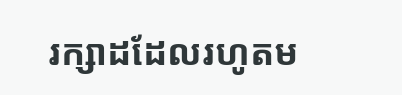រក្សាដដែលរហូតម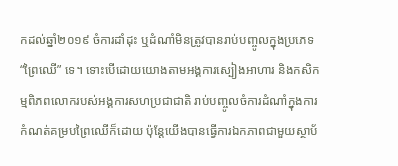កដល់ឆ្នាំ២០១៩ ចំការដាំដុះ ឬដំណាំមិនត្រូវបានរាប់បញ្ចូលក្នុងប្រភេទ “ព្រៃឈើ” ទេ។ ទោះបើដោយយោងតាមអង្គការស្បៀងអាហារ និងកសិកម្មពិភពលោករបស់អង្គការសហប្រជាជាតិ រាប់បញ្ចូលចំការដំណាំក្នុងការកំណត់គម្របព្រៃឈើក៏ដោយ ប៉ុន្ដែយើងបានធ្វើការឯកភាពជាមួយស្ថាប័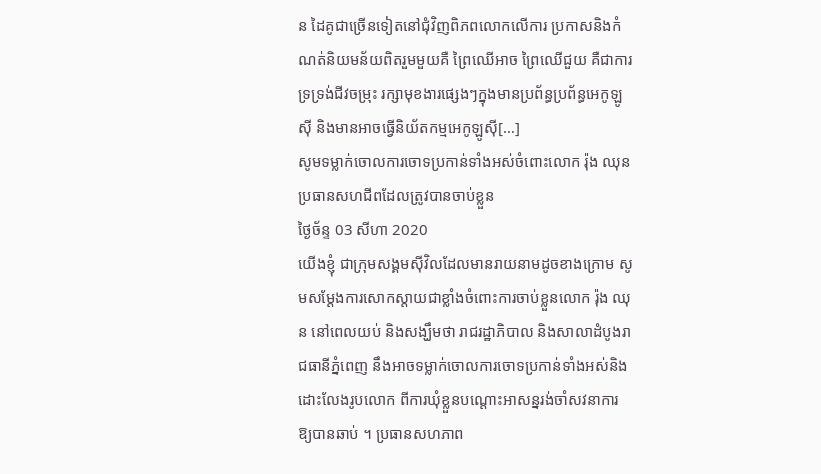ន ដៃគូជាច្រើនទៀតនៅជុំវិញពិភពលោកលើការ ប្រកាសនិងកំណត់និយមន័យពិតរួមមួយគឺ ព្រៃឈើអាច ព្រៃឈើជួយ គឺជាការទ្រទ្រង់ជីវចម្រុះ រក្សាមុខងារផ្សេងៗក្នុងមានប្រព័ន្ធប្រព័ន្ធអេកូឡូស៊ី និងមានអាចធ្វើនិយ័តកម្មអេកូឡូស៊ី[…]
សូមទម្លាក់ចោលការចោទប្រកាន់ទាំងអស់ចំពោះលោក រ៉ុង ឈុន ប្រធានសហជីពដែលត្រូវបានចាប់ខ្លួន
ថ្ងៃច័ន្ទ 03 សីហា 2020
យើងខ្ញុំ ជាក្រុមសង្គមស៊ីវិលដែលមានរាយនាមដូចខាងក្រោម សូមសម្ដែងការសោកស្ដាយជាខ្លាំងចំពោះការចាប់ខ្លួនលោក រ៉ុង ឈុន នៅពេលយប់ និងសង្ឃឹមថា រាជរដ្ឋាភិបាល និងសាលាដំបូងរាជធានីភ្នំពេញ នឹងអាចទម្លាក់ចោលការចោទប្រកាន់ទាំងអស់និងដោះលែងរូបលោក ពីការឃុំខ្លួនបណ្ដោះអាសន្នរង់ចាំសវនាការ ឱ្យបានឆាប់ ។ ប្រធានសហភាព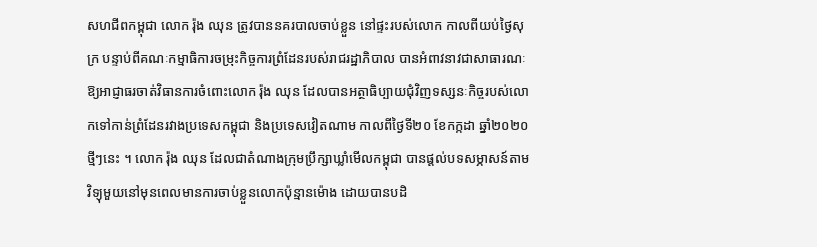សហជីពកម្ពុជា លោក រ៉ុង ឈុន ត្រូវបាននគរបាលចាប់ខ្លួន នៅផ្ទះរបស់លោក កាលពីយប់ថ្ងៃសុក្រ បន្ទាប់ពីគណៈកម្មាធិការចម្រុះកិច្ចការព្រំដែនរបស់រាជរដ្ឋាភិបាល បានអំពាវនាវជាសាធារណៈឱ្យអាជ្ញាធរចាត់វិធានការចំពោះលោក រ៉ុង ឈុន ដែលបានអត្ថាធិប្បាយជុំវិញទស្សនៈកិច្ចរបស់លោកទៅកាន់ព្រំដែនរវាងប្រទេសកម្ពុជា និងប្រទេសវៀតណាម កាលពីថ្ងៃទី២០ ខែកក្កដា ឆ្នាំ២០២០ ថ្មីៗនេះ ។ លោក រ៉ុង ឈុន ដែលជាតំណាងក្រុមប្រឹក្សាឃ្លាំមើលកម្ពុជា បានផ្ដល់បទសម្ភាសន៍តាមវិទ្យុមួយនៅមុនពេលមានការចាប់ខ្លួនលោកប៉ុន្មានម៉ោង ដោយបានបដិ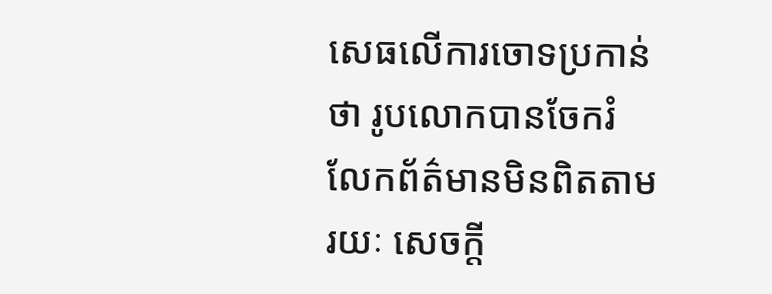សេធលើការចោទប្រកាន់ថា រូបលោកបានចែករំលែកព័ត៌មានមិនពិតតាមរយៈ សេចក្ដី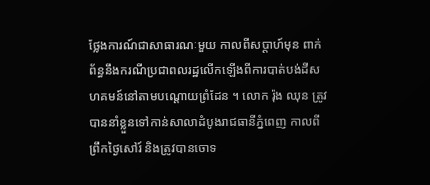ថ្លែងការណ៍ជាសាធារណៈមួយ កាលពីសប្ដាហ៍មុន ពាក់ព័ន្ធនឹងករណីប្រជាពលរដ្ឋលើកឡើងពីការបាត់បង់ដីសហគមន៍នៅតាមបណ្ដោយព្រំដែន ។ លោក រ៉ុង ឈុន ត្រូវបាននាំខ្លួនទៅកាន់សាលាដំបូងរាជធានីភ្នំពេញ កាលពីព្រឹកថ្ងៃសៅរ៍ និងត្រូវបានចោទ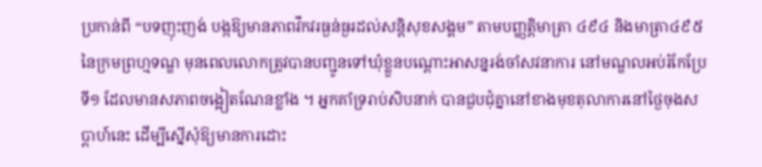ប្រកាន់ពី “បទញុះញង់ បង្កឱ្យមានភាពវឹកវរធ្ងន់ធ្ងរដល់សន្ដិសុខសង្គម” តាមបញ្ញត្តិមាត្រា ៤៩៤ និងមាត្រា៤៩៥ នៃក្រមព្រហ្មទណ្ឌ មុនពេលលោកត្រូវបានបញ្ជូនទៅឃុំខ្លួនបណ្ដោះអាសន្នរង់ចាំសវនាការ នៅមណ្ឌលអប់រំកែប្រែទី១ ដែលមានសភាពចង្អៀតណែនខ្លាំង ។ អ្នកគាំទ្ររាប់សិបនាក់ បានជួបជុំគ្នានៅខាងមុខតុលាការនៅថ្ងៃចុងសប្ដាហ៍នេះ ដើម្បីស្នើសុំឱ្យមានការដោះ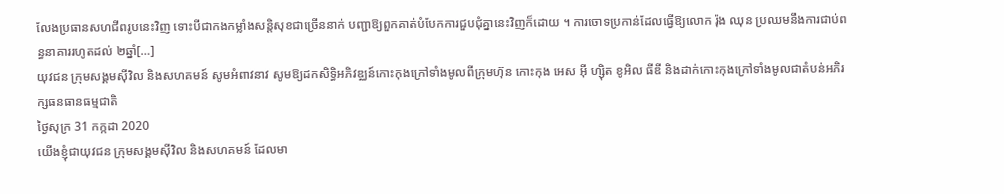លែងប្រធានសហជីពរូបនេះវិញ ទោះបីជាកងកម្លាំងសន្ដិសុខជាច្រើននាក់ បញ្ជាឱ្យពួកគាត់បំបែកការជួបជុំគ្នានេះវិញក៏ដោយ ។ ការចោទប្រកាន់ដែលធ្វើឱ្យលោក រ៉ុង ឈុន ប្រឈមនឹងការជាប់ពន្ធនាគាររហូតដល់ ២ឆ្នាំ[…]
យុវជន ក្រុមសង្គមស៊ីវិល និងសហគមន៍ សូមអំពាវនាវ សូមឱ្យដកសិទ្ធិអភិវឌ្ឈន៍កោះកុងក្រៅទាំងមូលពីក្រុមហ៊ុន កោះកុង អេស អ៊ី ហ្ស៊ិត ខូអិល ធីឌី និងដាក់កោះកុងក្រៅទាំងមូលជាតំបន់អភិរក្សធនធានធម្មជាតិ
ថ្ងៃសុក្រ 31 កក្កដា 2020
យើងខ្ញុំជាយុវជន ក្រុមសង្គមស៊ីវិល និងសហគមន៍ ដែលមា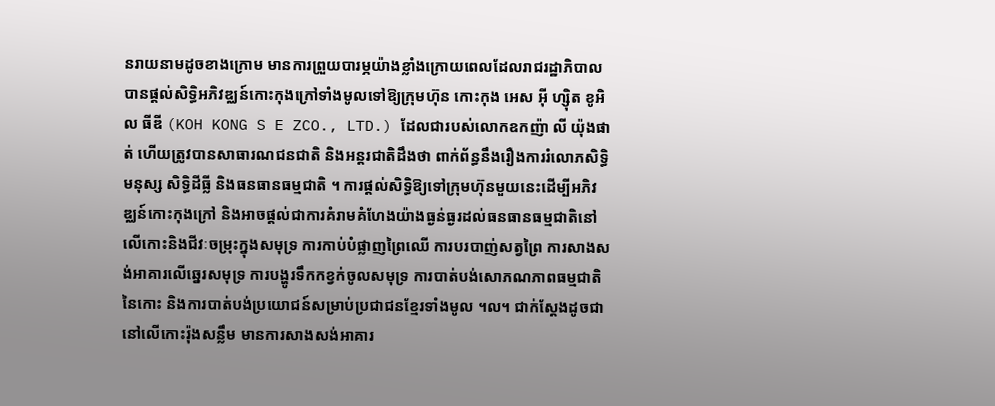នរាយនាមដូចខាងក្រោម មានការព្រួយបារម្ភយ៉ាងខ្លាំងក្រោយពេលដែលរាជរដ្ឋាភិបាល បានផ្ដល់សិទ្ធិអភិវឌ្ឈន៍កោះកុងក្រៅទាំងមូលទៅឱ្យក្រុមហ៊ុន កោះកុង អេស អ៊ី ហ្ស៊ិត ខូអិល ធីឌី (KOH KONG S E ZCO., LTD.) ដែលជារបស់លោកឧកញ៉ា លី យ៉ុងផាត់ ហើយត្រូវបានសាធារណជនជាតិ និងអន្តរជាតិដឹងថា ពាក់ព័ន្ធនឹងរឿងការរំលោភសិទិ្ធមនុស្ស សិទិ្ធដីធ្លី និងធនធានធម្មជាតិ ។ ការផ្ដល់សិទ្ធិឱ្យទៅក្រុមហ៊ុនមួយនេះដើម្បីអភិវឌ្ឈន៍កោះកុងក្រៅ និងអាចផ្ដល់ជាការគំរាមគំហែងយ៉ាងធ្ងន់ធ្ងរដល់ធនធានធម្មជាតិនៅលើកោះនិងជីវៈចម្រុះក្នុងសមុទ្រ ការកាប់បំផ្លាញព្រៃឈើ ការបរបាញ់សត្វព្រៃ ការសាងសង់អាគារលើឆ្នេរសមុទ្រ ការបង្ហូរទឹកកខ្វក់ចូលសមុទ្រ ការបាត់បង់សោភណភាពធម្មជាតិនៃកោះ និងការបាត់បង់ប្រយោជន៍សម្រាប់ប្រជាជនខ្មែរទាំងមូល ។ល។ ជាក់ស្ដែងដូចជានៅលើកោះរ៉ុងសន្លឹម មានការសាងសង់អាគារ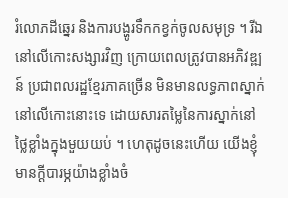រំលោភដីឆ្នេរ និងការបង្ហូរទឹកកខ្វក់ចូលសមុទ្រ ។ រីឯនៅលើកោះសង្សារវិញ ក្រោយពេលត្រូវបានអភិវឌ្ឍន៍ ប្រជាពលរដ្ឋខ្មែរភាគច្រើន មិនមានលទ្ធភាពស្នាក់នៅលើកោះនោះទេ ដោយសារតម្លៃនៃការស្នាក់នៅថ្លៃខ្លាំងក្នុងមួយយប់ ។ ហេតុដូចនេះហើយ យើងខ្ញុំមានក្ដីបារម្ភយ៉ាងខ្លាំងចំ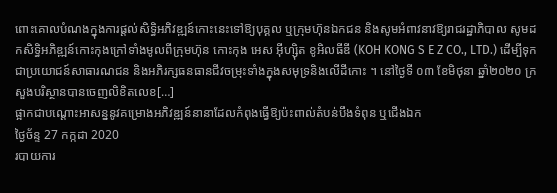ពោះគោលបំណងក្នុងការផ្តល់សិទិ្ធអភិវឌ្ឍន៍កោះនេះទៅឱ្យបុគ្គល ឬក្រុមហ៊ុនឯកជន និងសូមអំពាវនាវឱ្យរាជរដ្ឋាភិបាល សូមដកសិទ្ធិអភិឌ្ឍន៍កោះកុងក្រៅទាំងមូលពីក្រុមហ៊ុន កោះកុង អេស អ៊ីហ្ស៊ិត ខូអិលធីឌី (KOH KONG S E Z CO., LTD.) ដើម្បីទុកជាប្រយោជន៍សាធារណជន និងអភិរក្សធនធានជីវចម្រុះទាំងក្នុងសមុទ្រនិងលើដីកោះ ។ នៅថ្ងៃទី ០៣ ខែមិថុនា ឆ្នាំ២០២០ ក្រសួងបរិស្ថានបានចេញលិខិតលេខ[…]
ផ្អាកជាបណ្តោះអាសន្ននូវគម្រោងអភិវឌ្ឍន៍នានាដែលកំពុងធ្វើឱ្យប៉ះពាល់តំបន់បឹងទំពុន ឬជើងឯក
ថ្ងៃច័ន្ទ 27 កក្កដា 2020
របាយការ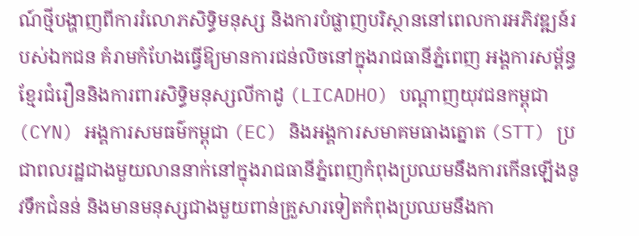ណ៍ថ្មីបង្ហាញពីការរំលោភសិទ្ធិមនុស្ស និងការបំផ្លាញបរិស្ថាននៅពេលការអភិវឌ្ឍន៍របស់ឯកជន គំរាមកំហែងធ្វើឱ្យមានការជន់លិចនៅក្នុងរាជធានីភ្នំពេញ អង្គការសម្ព័ន្ធខ្មែរជំរឿននិងការពារសិទ្ធិមនុស្សលីកាដូ (LICADHO) បណ្តាញយុវជនកម្ពុជា (CYN) អង្គការសមធម៌កម្ពុជា (EC) និងអង្គការសមាគមធាងត្នោត (STT) ប្រជាពលរដ្ឋជាងមួយលាននាក់នៅក្នុងរាជធានីភ្នំពេញកំពុងប្រឈមនឹងការកើនឡើងនូវទឹកជំនន់ និងមានមនុស្សជាងមួយពាន់គ្រួសារទៀតកំពុងប្រឈមនឹងកា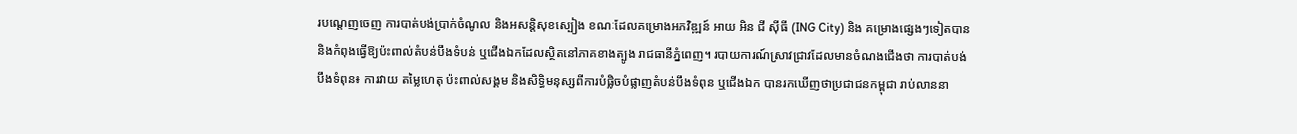របណ្តេញចេញ ការបាត់បង់ប្រាក់ចំណូល និងអសន្តិសុខស្បៀង ខណៈដែលគម្រោងអភវិឌ្ឍន៍ អាយ អិន ជី ស៊ីធី (ING City) និង គម្រោងផ្សេងៗទៀតបាននិងកំពុងធ្វើឱ្យប៉ះពាល់តំបន់បឹងទំបន់ ឬជើងឯកដែលស្ថិតនៅភាគខាងត្បូង រាជធានីភ្នំពេញ។ របាយការណ៍ស្រាវជ្រាវដែលមានចំណងជើងថា ការបាត់បង់បឹងទំពុន៖ ការវាយ តម្លៃហេតុ ប៉ះពាល់សង្គម និងសិទ្ធិមនុស្សពីការបំផ្លិចបំផ្លាញតំបន់បឹងទំពុន ឬជើងឯក បានរកឃើញថាប្រជាជនកម្ពុជា រាប់លាននា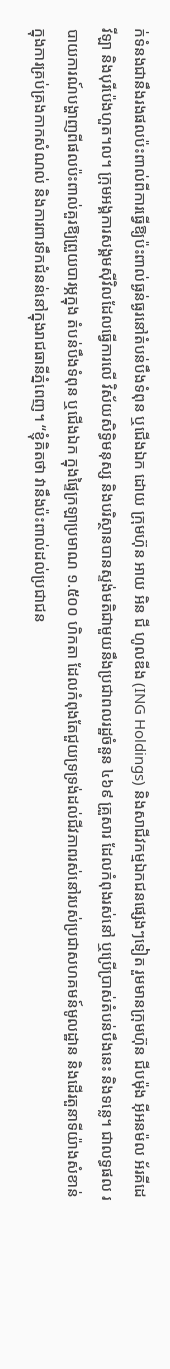ក់ទំនងជានឹងរងផលប៉ះពាល់ពីការធ្វើឱ្យប៉ះពាល់ធ្ងន់ធ្ងរនៅតំបន់បឹងទំពុន ឬជើងឯក ដោយ ក្រុមហ៊ុន អាយ អិន ជី ហូលឌីង (ING Holdings) និងសាជីវកម្មឯកជនផ្សេងៗទៀត រួមមានក្រុមហ៊ុន ជីបម៉ុង អ៊ីអនម៉ល អ័រគីដេវីឡា និងបុរីប៉េងហួត។ល។ ក្រុមអង្គការសង្គមស៊ីវិលដែលធ្វើការលើ វិស័យសិទិ្ធមនុស្ស និងបរិស្ថានបានស្ទង់មតិជាមួយនឹងប្រជាពលរដ្ឋចំនួន ៤៦៩ គ្រួសារ ដែលកំពុងរស់នៅ ឬប្រើប្រាស់តំបន់បឹងនេះ និងទន្លេ។ ជាលទ្ធផល របាយការណ៍បង្ហាញពីផលប៉ះពាល់គួរឱ្យព្រួយបារម្ភក្នុង តំបន់បឹងទំពុន ឬជើងឯក ក្នុងផ្ទៃក្រឡាប្រមាណ ១.៥០០ ហិកតា ដែលកំពុងតែជួយទ្រទ្រង់ដល់ជីវភាពរស់នៅរបស់ប្រជាសហគមន៍មូលដ្ឋាន និងដើរតួនាទីយ៉ាងសំខាន់ក្នុងការគ្រប់គ្រងកាកសំណល់ និងការពារទឹកជំនន់នៅក្នុងរាជធានីភ្នំពេញ។ “ខ្ញុំគិតថា វានឹងប៉ះពាល់ដល់ប្រជាជន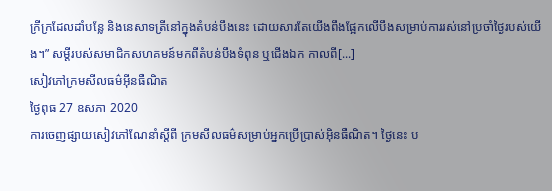ក្រីក្រដែលដាំបន្លែ និងនេសាទត្រីនៅក្នុងតំបន់បឹងនេះ ដោយសារតែយើងពឹងផ្អែកលើបឹងសម្រាប់ការរស់នៅប្រចាំថ្ងៃរបស់យើង។” សម្តីរបស់សមាជិកសហគមន៍មកពីតំបន់បឹងទំពុន ឬជើងឯក កាលពី[...]
សៀវភៅក្រមសីលធម៌អ៊ីនធឺណិត
ថ្ងៃពុធ 27 ឧសភា 2020
ការចេញផ្សាយសៀវភៅណែនាំស្តីពី ក្រមសីលធម៌សម្រាប់អ្នកប្រើប្រាស់អ៊ិនធឺណិត។ ថ្ងៃនេះ ប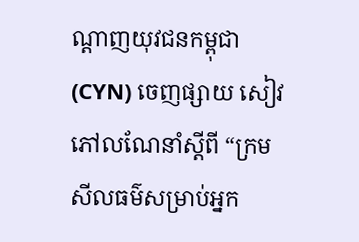ណ្តាញយុវជនកម្ពុជា (CYN) ចេញផ្សាយ សៀវភៅលណែនាំស្តីពី “ក្រមសីលធម៌សម្រាប់អ្នក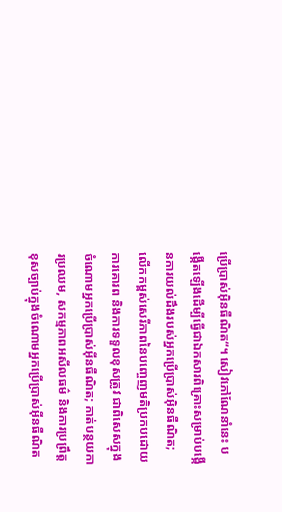ប្រើប្រាស់អ៊ិនធឺណិត“។ សៀវភៅណែនាំនេះ បង្កើតឡើងដើម្បីធ្វើជាឯកសារពិគ្រោះសម្រាប់បង្កើនការយល់ដឹងរបស់អ្នកប្រើប្រាស់អ៊ិនធឺណិត; លើកកម្ពស់សេរីភាពនៃបញ្ចេញមតិប្រកបដោយការគោរព និងការទទួលខុសត្រូវ ជាពិសេសក្នុងចំណោមអ្នកប្រើប្រាស់អ៊ីនធឺណិត; កាត់បន្ថយការប្រឈម, សកម្មភាពអសីលធម៌ និងការប្រព្រឹត្តខុសច្បាប់ក្នុងចំណោមអ្នកប្រើប្រាស់អ៊ីនធឺណិត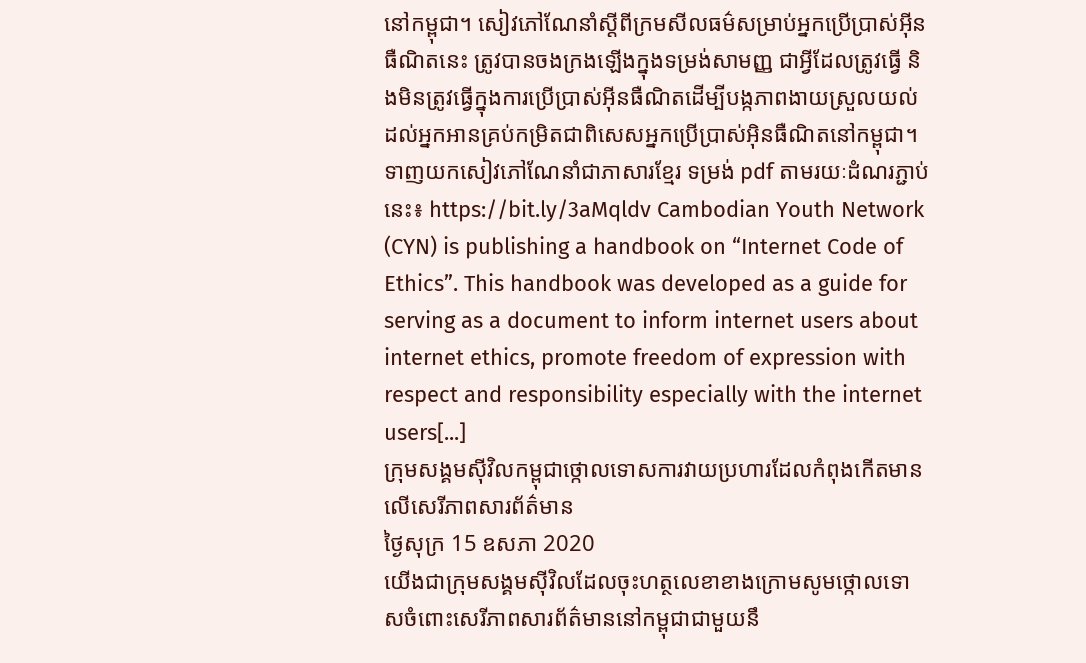នៅកម្ពុជា។ សៀវភៅណែនាំស្តីពីក្រមសីលធម៌សម្រាប់អ្នកប្រើប្រាស់អ៊ីនធឺណិតនេះ ត្រូវបានចងក្រងឡើងក្នុងទម្រង់សាមញ្ញ ជាអ្វីដែលត្រូវធ្វើ និងមិនត្រូវធ្វើក្នុងការប្រើប្រាស់អ៊ីនធឺណិតដើម្បីបង្កភាពងាយស្រួលយល់ដល់អ្នកអានគ្រប់កម្រិតជាពិសេសអ្នកប្រើប្រាស់អ៊ិនធឺណិតនៅកម្ពុជា។ ទាញយកសៀវភៅណែនាំជាភាសារខ្មែរ ទម្រង់ pdf តាមរយៈដំណរភ្ជាប់នេះ៖ https://bit.ly/3aMqldv Cambodian Youth Network (CYN) is publishing a handbook on “Internet Code of Ethics”. This handbook was developed as a guide for serving as a document to inform internet users about internet ethics, promote freedom of expression with respect and responsibility especially with the internet users[...]
ក្រុមសង្គមស៊ីវិលកម្ពុជាថ្កោលទោសការវាយប្រហារដែលកំពុងកើតមានលើសេរីភាពសារព័ត៌មាន
ថ្ងៃសុក្រ 15 ឧសភា 2020
យើងជាក្រុមសង្គមស៊ីវិលដែលចុះហត្ថលេខាខាងក្រោមសូមថ្កោលទោសចំពោះសេរីភាពសារព័ត៌មាននៅកម្ពុជាជាមួយនឹ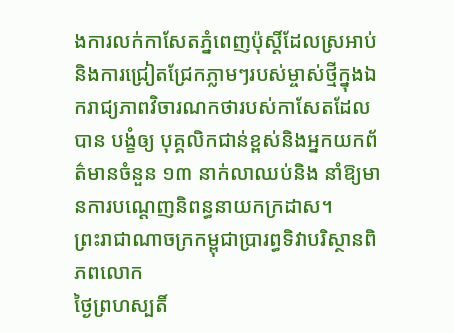ងការលក់កាសែតភ្នំពេញប៉ុស្តិ៍ដែលស្រអាប់និងការជ្រៀតជ្រែកភ្លាមៗរបស់ម្ចាស់ថ្មីក្នុងឯករាជ្យភាពវិចារណកថារបស់កាសែតដែលបាន បង្ខំឲ្យ បុគ្គលិកជាន់ខ្ពស់និងអ្នកយកព័ត៌មានចំនួន ១៣ នាក់លាឈប់និង នាំឱ្យមានការបណ្តេញនិពន្ធនាយកក្រដាស។
ព្រះរាជាណាចក្រកម្ពុជាប្រារព្ធទិវាបរិស្ថានពិភពលោក
ថ្ងៃព្រហស្បតិ៍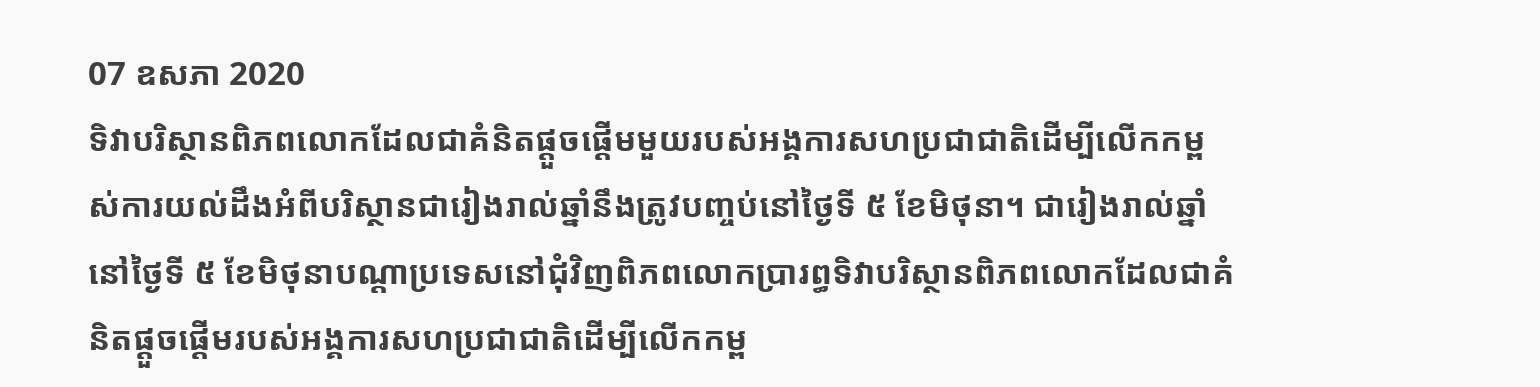07 ឧសភា 2020
ទិវាបរិស្ថានពិភពលោកដែលជាគំនិតផ្តួចផ្តើមមួយរបស់អង្គការសហប្រជាជាតិដើម្បីលើកកម្ពស់ការយល់ដឹងអំពីបរិស្ថានជារៀងរាល់ឆ្នាំនឹងត្រូវបញ្ចប់នៅថ្ងៃទី ៥ ខែមិថុនា។ ជារៀងរាល់ឆ្នាំនៅថ្ងៃទី ៥ ខែមិថុនាបណ្តាប្រទេសនៅជុំវិញពិភពលោកប្រារព្ធទិវាបរិស្ថានពិភពលោកដែលជាគំនិតផ្តួចផ្តើមរបស់អង្គការសហប្រជាជាតិដើម្បីលើកកម្ព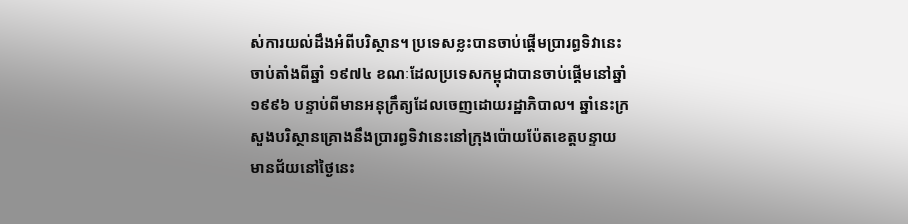ស់ការយល់ដឹងអំពីបរិស្ថាន។ ប្រទេសខ្លះបានចាប់ផ្តើមប្រារព្ធទិវានេះចាប់តាំងពីឆ្នាំ ១៩៧៤ ខណៈដែលប្រទេសកម្ពុជាបានចាប់ផ្តើមនៅឆ្នាំ ១៩៩៦ បន្ទាប់ពីមានអនុក្រឹត្យដែលចេញដោយរដ្ឋាភិបាល។ ឆ្នាំនេះក្រសួងបរិស្ថានគ្រោងនឹងប្រារព្ធទិវានេះនៅក្រុងប៉ោយប៉ែតខេត្តបន្ទាយមានជ័យនៅថ្ងៃនេះ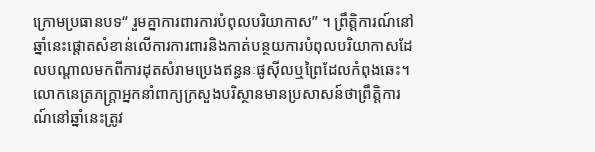ក្រោមប្រធានបទ“ រួមគ្នាការពារការបំពុលបរិយាកាស” ។ ព្រឹត្តិការណ៍នៅឆ្នាំនេះផ្តោតសំខាន់លើការការពារនិងកាត់បន្ថយការបំពុលបរិយាកាសដែលបណ្តាលមកពីការដុតសំរាមប្រេងឥន្ធនៈផូស៊ីលឬព្រៃដែលកំពុងឆេះ។ លោកនេត្រភក្ត្រាអ្នកនាំពាក្យក្រសួងបរិស្ថានមានប្រសាសន៍ថាព្រឹត្តិការណ៍នៅឆ្នាំនេះត្រូវ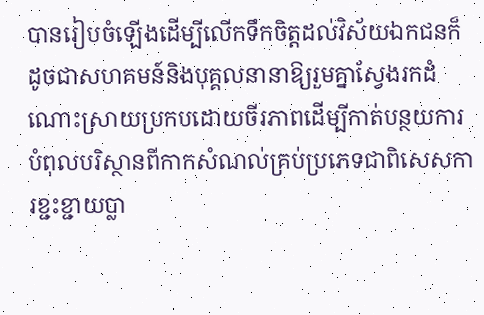បានរៀបចំឡើងដើម្បីលើកទឹកចិត្តដល់វិស័យឯកជនក៏ដូចជាសហគមន៍និងបុគ្គលនានាឱ្យរួមគ្នាស្វែងរកដំណោះស្រាយប្រកបដោយចីរភាពដើម្បីកាត់បន្ថយការបំពុលបរិស្ថានពីកាកសំណល់គ្រប់ប្រភេទជាពិសេសការខ្ជះខ្ជាយប្លា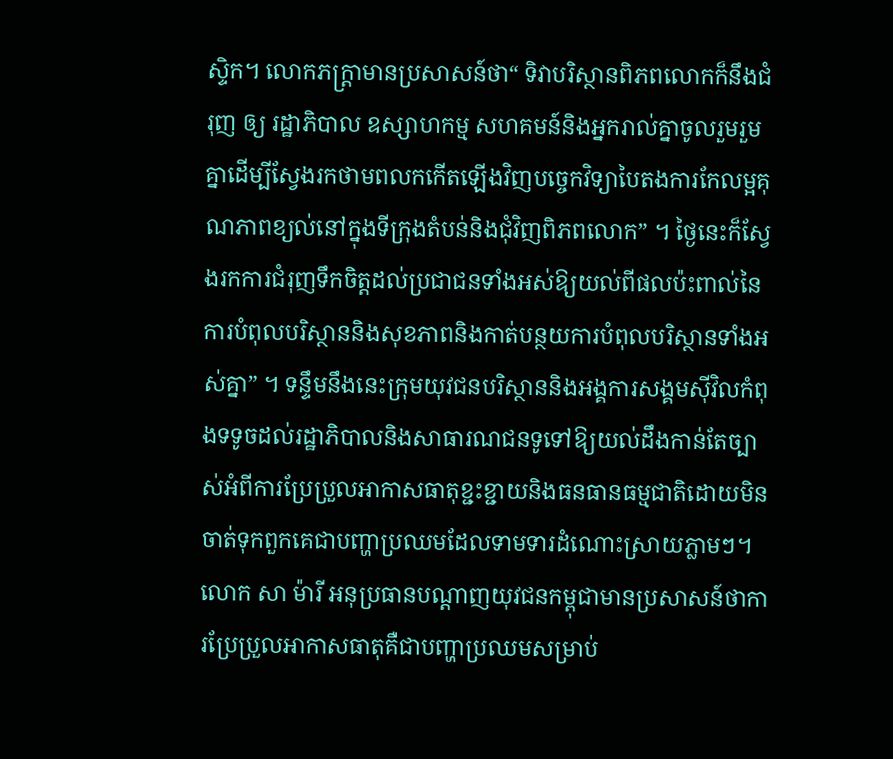ស្ទិក។ លោកភក្ត្រាមានប្រសាសន៍ថា“ ទិវាបរិស្ថានពិភពលោកក៏នឹងជំរុញ ឲ្យ រដ្ឋាភិបាល ឧស្សាហកម្ម សហគមន៍និងអ្នករាល់គ្នាចូលរួមរួមគ្នាដើម្បីស្វែងរកថាមពលកកើតឡើងវិញបច្ចេកវិទ្យាបៃតងការកែលម្អគុណភាពខ្យល់នៅក្នុងទីក្រុងតំបន់និងជុំវិញពិភពលោក” ។ ថ្ងៃនេះក៏ស្វែងរកការជំរុញទឹកចិត្តដល់ប្រជាជនទាំងអស់ឱ្យយល់ពីផលប៉ះពាល់នៃការបំពុលបរិស្ថាននិងសុខភាពនិងកាត់បន្ថយការបំពុលបរិស្ថានទាំងអស់គ្នា” ។ ទន្ទឹមនឹងនេះក្រុមយុវជនបរិស្ថាននិងអង្គការសង្គមស៊ីវិលកំពុងទទូចដល់រដ្ឋាភិបាលនិងសាធារណជនទូទៅឱ្យយល់ដឹងកាន់តែច្បាស់អំពីការប្រែប្រួលអាកាសធាតុខ្ជះខ្ជាយនិងធនធានធម្មជាតិដោយមិនចាត់ទុកពួកគេជាបញ្ហាប្រឈមដែលទាមទារដំណោះស្រាយភ្លាមៗ។ លោក សា ម៉ារី អនុប្រធានបណ្តាញយុវជនកម្ពុជាមានប្រសាសន៍ថាការប្រែប្រួលអាកាសធាតុគឺជាបញ្ហាប្រឈមសម្រាប់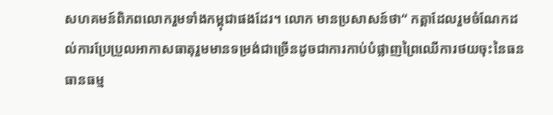សហគមន៍ពិភពលោករួមទាំងកម្ពុជាផងដែរ។ លោក មានប្រសាសន៍ថា“ កត្តាដែលរួមចំណែកដល់ការប្រែប្រួលអាកាសធាតុរួមមានទម្រង់ជាច្រើនដូចជាការកាប់បំផ្លាញព្រៃឈើការថយចុះនៃធនធានធម្ម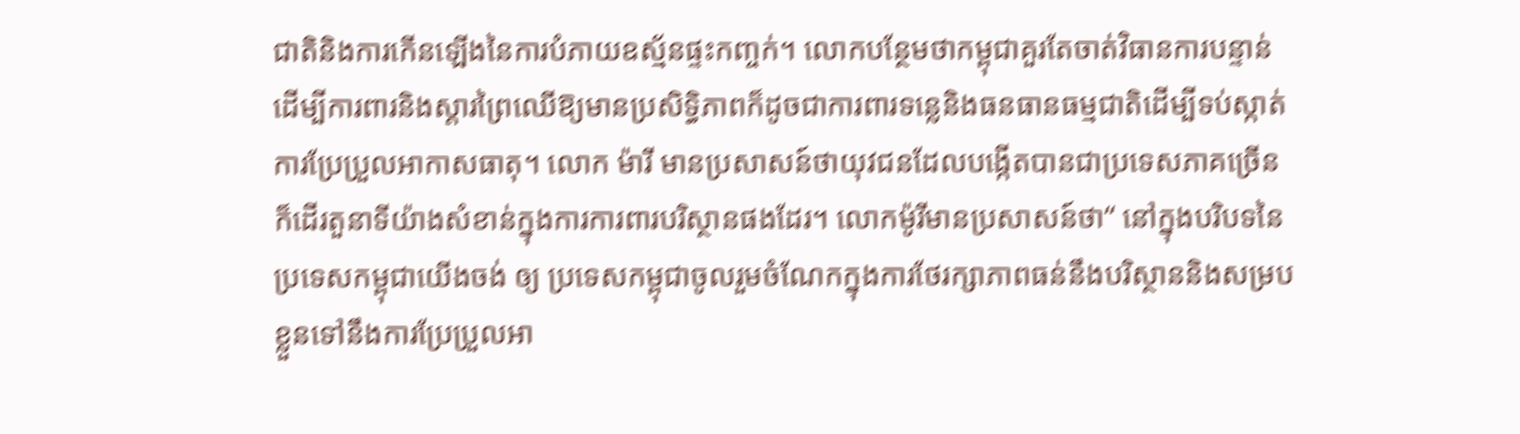ជាតិនិងការកើនឡើងនៃការបំភាយឧស្ម័នផ្ទះកញ្ចក់។ លោកបន្ថែមថាកម្ពុជាគួរតែចាត់វិធានការបន្ទាន់ដើម្បីការពារនិងស្តារព្រៃឈើឱ្យមានប្រសិទ្ធិភាពក៏ដូចជាការពារទន្លេនិងធនធានធម្មជាតិដើម្បីទប់ស្កាត់ការប្រែប្រួលអាកាសធាតុ។ លោក ម៉ារី មានប្រសាសន៍ថាយុវជនដែលបង្កើតបានជាប្រទេសភាគច្រើនក៏ដើរតួនាទីយ៉ាងសំខាន់ក្នុងការការពារបរិស្ថានផងដែរ។ លោកម៉ូរីមានប្រសាសន៍ថា“ នៅក្នុងបរិបទនៃប្រទេសកម្ពុជាយើងចង់ ឲ្យ ប្រទេសកម្ពុជាចូលរួមចំណែកក្នុងការថែរក្សាភាពធន់នឹងបរិស្ថាននិងសម្របខ្លួនទៅនឹងការប្រែប្រួលអា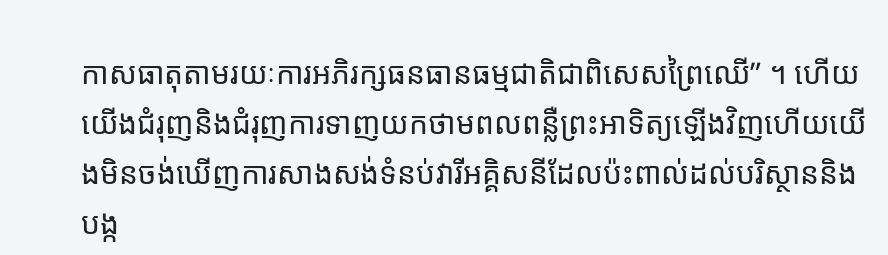កាសធាតុតាមរយៈការអភិរក្សធនធានធម្មជាតិជាពិសេសព្រៃឈើ” ។ ហើយយើងជំរុញនិងជំរុញការទាញយកថាមពលពន្លឺព្រះអាទិត្យឡើងវិញហើយយើងមិនចង់ឃើញការសាងសង់ទំនប់វារីអគ្គិសនីដែលប៉ះពាល់ដល់បរិស្ថាននិងបង្ក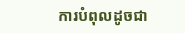ការបំពុលដូចជា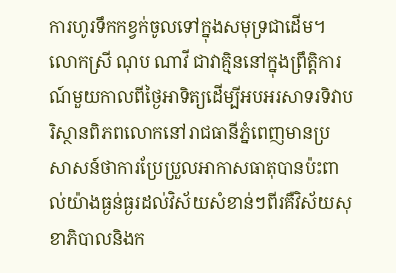ការហូរទឹកកខ្វក់ចូលទៅក្នុងសមុទ្រជាដើម។ លោកស្រី ណុប ណាវី ជាវាគ្មិននៅក្នុងព្រឹត្តិការណ៍មួយកាលពីថ្ងៃអាទិត្យដើម្បីអបអរសាទរទិវាបរិស្ថានពិភពលោកនៅរាជធានីភ្នំពេញមានប្រសាសន៍ថាការប្រែប្រួលអាកាសធាតុបានប៉ះពាល់យ៉ាងធ្ងន់ធ្ងរដល់វិស័យសំខាន់ៗពីរគឺវិស័យសុខាភិបាលនិងក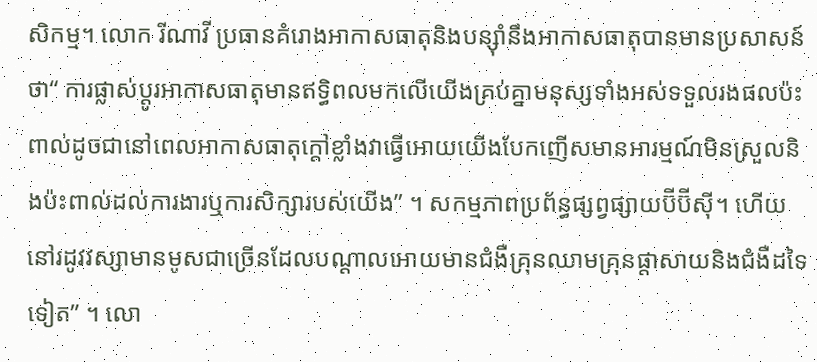សិកម្ម។ លោក រីណាវី ប្រធានគំរោងអាកាសធាតុនិងបន្ស៊ាំនឹងអាកាសធាតុបានមានប្រសាសន៍ថា“ ការផ្លាស់ប្តូរអាកាសធាតុមានឥទ្ធិពលមកលើយើងគ្រប់គ្នាមនុស្សទាំងអស់ទទួលរងផលប៉ះពាល់ដូចជានៅពេលអាកាសធាតុក្តៅខ្លាំងវាធ្វើអោយយើងបែកញើសមានអារម្មណ៍មិនស្រួលនិងប៉ះពាល់ដល់ការងារឬការសិក្សារបស់យើង” ។ សកម្មភាពប្រព័ន្ធផ្សព្វផ្សាយប៊ីប៊ីស៊ី។ ហើយនៅរដូវវស្សាមានមូសជាច្រើនដែលបណ្តាលអោយមានជំងឺគ្រុនឈាមគ្រុនផ្តាសាយនិងជំងឺដទៃទៀត” ។ លោ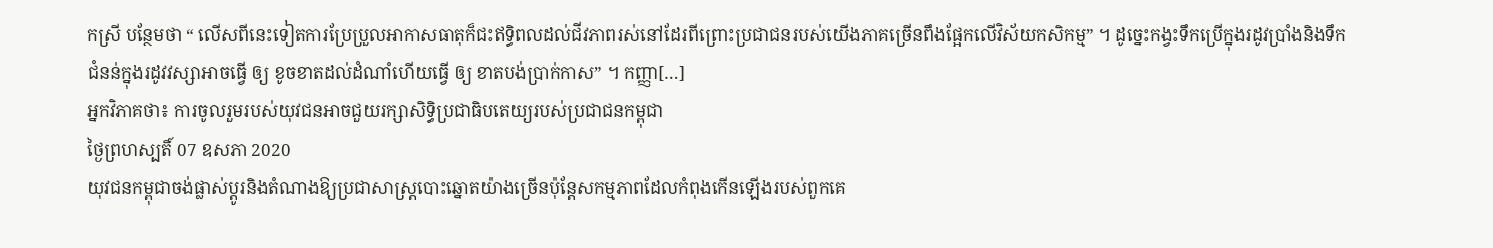កស្រី បន្ថែមថា “ លើសពីនេះទៀតការប្រែប្រួលអាកាសធាតុក៏ជះឥទ្ធិពលដល់ជីវភាពរស់នៅដែរពីព្រោះប្រជាជនរបស់យើងភាគច្រើនពឹងផ្អែកលើវិស័យកសិកម្ម” ។ ដូច្នេះកង្វះទឹកប្រើក្នុងរដូវប្រាំងនិងទឹកជំនន់ក្នុងរដូវវស្សាអាចធ្វើ ឲ្យ ខូចខាតដល់ដំណាំហើយធ្វើ ឲ្យ ខាតបង់ប្រាក់កាស” ។ កញ្ញា[…]
អ្នកវិភាគថា៖ ការចូលរួមរបស់យុវជនអាចជួយរក្សាសិទ្ធិប្រជាធិបតេយ្យរបស់ប្រជាជនកម្ពុជា
ថ្ងៃព្រហស្បតិ៍ 07 ឧសភា 2020
យុវជនកម្ពុជាចង់ផ្លាស់ប្តូរនិងតំណាងឱ្យប្រជាសាស្រ្តបោះឆ្នោតយ៉ាងច្រើនប៉ុន្តែសកម្មភាពដែលកំពុងកើនឡើងរបស់ពួកគេ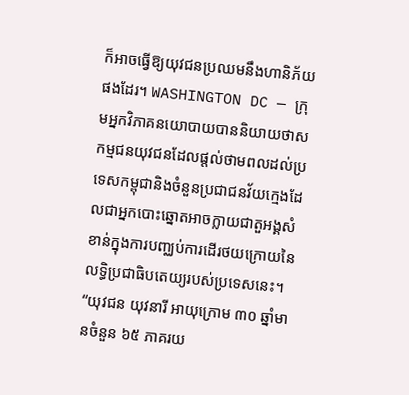ក៏អាចធ្វើឱ្យយុវជនប្រឈមនឹងហានិភ័យផងដែរ។ WASHINGTON DC — ក្រុមអ្នកវិភាគនយោបាយបាននិយាយថាសកម្មជនយុវជនដែលផ្តល់ថាមពលដល់ប្រទេសកម្ពុជានិងចំនួនប្រជាជនវ័យក្មេងដែលជាអ្នកបោះឆ្នោតអាចក្លាយជាតួអង្គសំខាន់ក្នុងការបញ្ឈប់ការដើរថយក្រោយនៃលទ្ធិប្រជាធិបតេយ្យរបស់ប្រទេសនេះ។ “យុវជន យុវនារី អាយុក្រោម ៣០ ឆ្នាំមានចំនួន ៦៥ ភាគរយ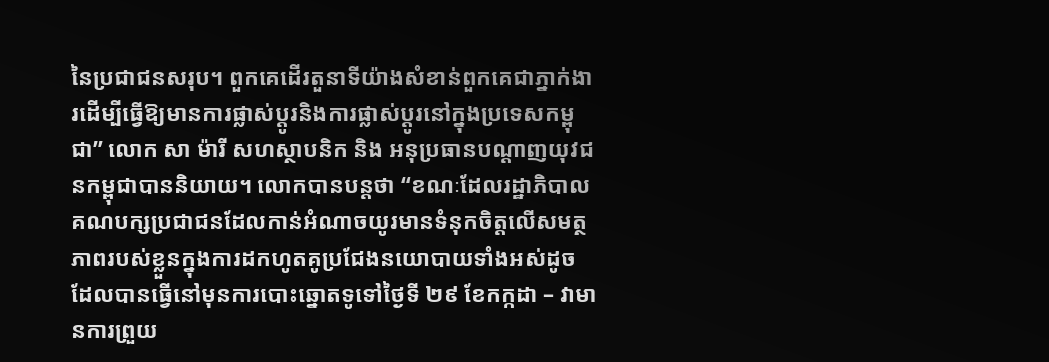នៃប្រជាជនសរុប។ ពួកគេដើរតួនាទីយ៉ាងសំខាន់ពួកគេជាភ្នាក់ងារដើម្បីធ្វើឱ្យមានការផ្លាស់ប្តូរនិងការផ្លាស់ប្តូរនៅក្នុងប្រទេសកម្ពុជា” លោក សា ម៉ារី សហស្ថាបនិក និង អនុប្រធានបណ្តាញយុវជនកម្ពុជាបាននិយាយ។ លោកបានបន្តថា “ខណៈដែលរដ្ឋាភិបាលគណបក្សប្រជាជនដែលកាន់អំណាចយូរមានទំនុកចិត្តលើសមត្ថភាពរបស់ខ្លួនក្នុងការដកហូតគូប្រជែងនយោបាយទាំងអស់ដូចដែលបានធ្វើនៅមុនការបោះឆ្នោតទូទៅថ្ងៃទី ២៩ ខែកក្កដា – វាមានការព្រួយ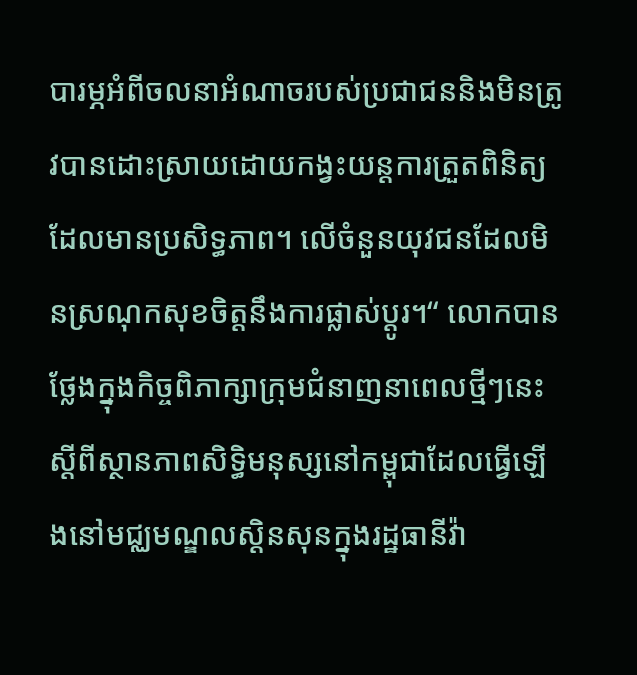បារម្ភអំពីចលនាអំណាចរបស់ប្រជាជននិងមិនត្រូវបានដោះស្រាយដោយកង្វះយន្តការត្រួតពិនិត្យដែលមានប្រសិទ្ធភាព។ លើចំនួនយុវជនដែលមិនស្រណុកសុខចិត្តនឹងការផ្លាស់ប្តូរ។“ លោកបានថ្លែងក្នុងកិច្ចពិភាក្សាក្រុមជំនាញនាពេលថ្មីៗនេះស្តីពីស្ថានភាពសិទ្ធិមនុស្សនៅកម្ពុជាដែលធ្វើឡើងនៅមជ្ឈមណ្ឌលស្តិនសុនក្នុងរដ្ឋធានីវ៉ា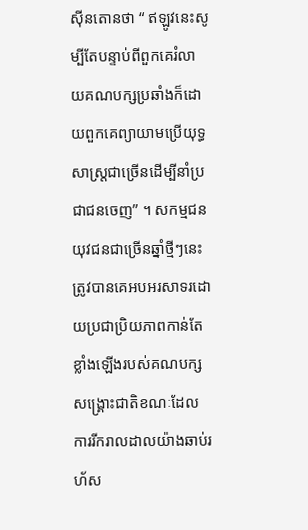ស៊ីនតោនថា “ ឥឡូវនេះសូម្បីតែបន្ទាប់ពីពួកគេរំលាយគណបក្សប្រឆាំងក៏ដោយពួកគេព្យាយាមប្រើយុទ្ធសាស្ត្រជាច្រើនដើម្បីនាំប្រជាជនចេញ” ។ សកម្មជនយុវជនជាច្រើនឆ្នាំថ្មីៗនេះត្រូវបានគេអបអរសាទរដោយប្រជាប្រិយភាពកាន់តែខ្លាំងឡើងរបស់គណបក្សសង្គ្រោះជាតិខណៈដែលការរីករាលដាលយ៉ាងឆាប់រហ័ស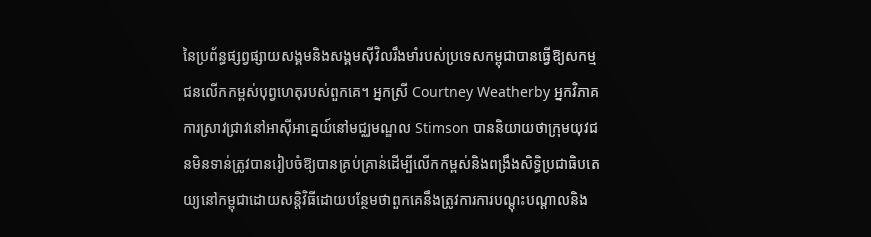នៃប្រព័ន្ធផ្សព្វផ្សាយសង្គមនិងសង្គមស៊ីវិលរឹងមាំរបស់ប្រទេសកម្ពុជាបានធ្វើឱ្យសកម្មជនលើកកម្ពស់បុព្វហេតុរបស់ពួកគេ។ អ្នកស្រី Courtney Weatherby អ្នកវិភាគការស្រាវជ្រាវនៅអាស៊ីអាគ្នេយ៍នៅមជ្ឈមណ្ឌល Stimson បាននិយាយថាក្រុមយុវជនមិនទាន់ត្រូវបានរៀបចំឱ្យបានគ្រប់គ្រាន់ដើម្បីលើកកម្ពស់និងពង្រឹងសិទ្ធិប្រជាធិបតេយ្យនៅកម្ពុជាដោយសន្តិវិធីដោយបន្ថែមថាពួកគេនឹងត្រូវការការបណ្តុះបណ្តាលនិង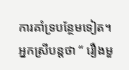ការគាំទ្របន្ថែមទៀត។ អ្នកស្រីបន្តថា “ រឿងមួ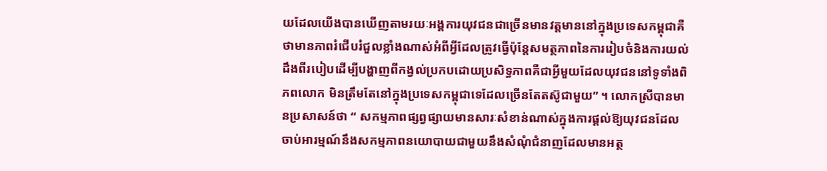យដែលយើងបានឃើញតាមរយៈអង្គការយុវជនជាច្រើនមានវត្តមាននៅក្នុងប្រទេសកម្ពុជាគឺថាមានភាពរំជើបរំជួលខ្លាំងណាស់អំពីអ្វីដែលត្រូវធ្វើប៉ុន្តែសមត្ថភាពនៃការរៀបចំនិងការយល់ដឹងពីរបៀបដើម្បីបង្ហាញពីកង្វល់ប្រកបដោយប្រសិទ្ធភាពគឺជាអ្វីមួយដែលយុវជននៅទូទាំងពិភពលោក មិនត្រឹមតែនៅក្នុងប្រទេសកម្ពុជាទេដែលច្រើនតែតស៊ូជាមួយ” ។ លោកស្រីបានមានប្រសាសន៍ថា “ សកម្មភាពផ្សព្វផ្សាយមានសារៈសំខាន់ណាស់ក្នុងការផ្តល់ឱ្យយុវជនដែលចាប់អារម្មណ៍នឹងសកម្មភាពនយោបាយជាមួយនឹងសំណុំជំនាញដែលមានអត្ថ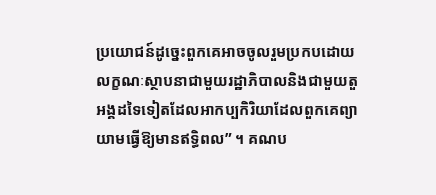ប្រយោជន៍ដូច្នេះពួកគេអាចចូលរួមប្រកបដោយលក្ខណៈស្ថាបនាជាមួយរដ្ឋាភិបាលនិងជាមួយតួអង្គដទៃទៀតដែលអាកប្បកិរិយាដែលពួកគេព្យាយាមធ្វើឱ្យមានឥទ្ធិពល” ។ គណប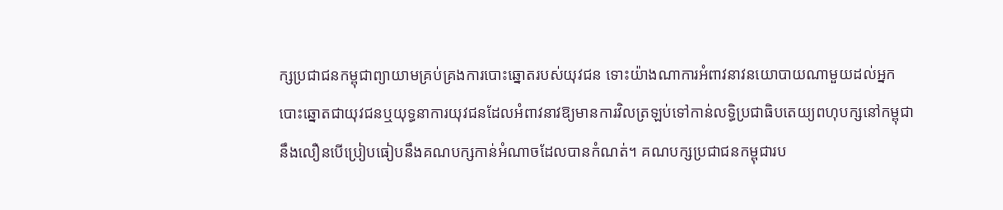ក្សប្រជាជនកម្ពុជាព្យាយាមគ្រប់គ្រងការបោះឆ្នោតរបស់យុវជន ទោះយ៉ាងណាការអំពាវនាវនយោបាយណាមួយដល់អ្នកបោះឆ្នោតជាយុវជនឬយុទ្ធនាការយុវជនដែលអំពាវនាវឱ្យមានការវិលត្រឡប់ទៅកាន់លទ្ធិប្រជាធិបតេយ្យពហុបក្សនៅកម្ពុជានឹងលឿនបើប្រៀបធៀបនឹងគណបក្សកាន់អំណាចដែលបានកំណត់។ គណបក្សប្រជាជនកម្ពុជារប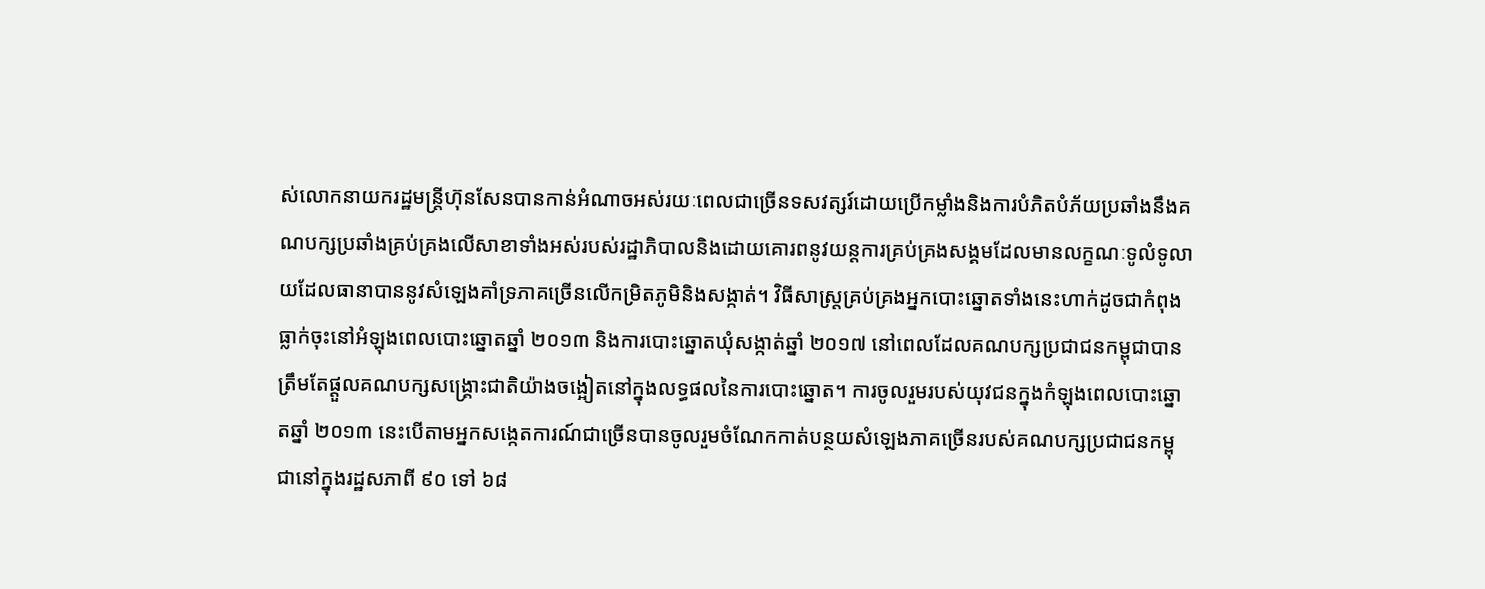ស់លោកនាយករដ្ឋមន្រ្តីហ៊ុនសែនបានកាន់អំណាចអស់រយៈពេលជាច្រើនទសវត្សរ៍ដោយប្រើកម្លាំងនិងការបំភិតបំភ័យប្រឆាំងនឹងគណបក្សប្រឆាំងគ្រប់គ្រងលើសាខាទាំងអស់របស់រដ្ឋាភិបាលនិងដោយគោរពនូវយន្តការគ្រប់គ្រងសង្គមដែលមានលក្ខណៈទូលំទូលាយដែលធានាបាននូវសំឡេងគាំទ្រភាគច្រើនលើកម្រិតភូមិនិងសង្កាត់។ វិធីសាស្ត្រគ្រប់គ្រងអ្នកបោះឆ្នោតទាំងនេះហាក់ដូចជាកំពុងធ្លាក់ចុះនៅអំឡុងពេលបោះឆ្នោតឆ្នាំ ២០១៣ និងការបោះឆ្នោតឃុំសង្កាត់ឆ្នាំ ២០១៧ នៅពេលដែលគណបក្សប្រជាជនកម្ពុជាបានត្រឹមតែផ្តួលគណបក្សសង្គ្រោះជាតិយ៉ាងចង្អៀតនៅក្នុងលទ្ធផលនៃការបោះឆ្នោត។ ការចូលរួមរបស់យុវជនក្នុងកំឡុងពេលបោះឆ្នោតឆ្នាំ ២០១៣ នេះបើតាមអ្នកសង្កេតការណ៍ជាច្រើនបានចូលរួមចំណែកកាត់បន្ថយសំឡេងភាគច្រើនរបស់គណបក្សប្រជាជនកម្ពុជានៅក្នុងរដ្ឋសភាពី ៩០ ទៅ ៦៨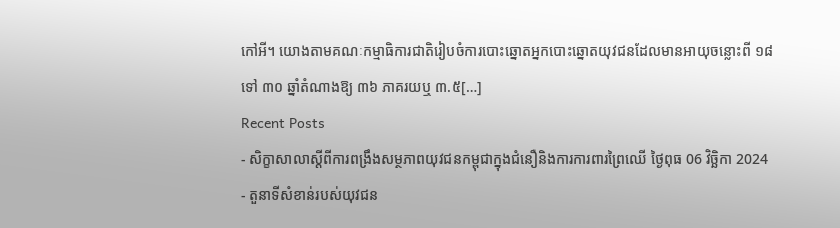កៅអី។ យោងតាមគណៈកម្មាធិការជាតិរៀបចំការបោះឆ្នោតអ្នកបោះឆ្នោតយុវជនដែលមានអាយុចន្លោះពី ១៨ ទៅ ៣០ ឆ្នាំតំណាងឱ្យ ៣៦ ភាគរយឬ ៣.៥[…]
Recent Posts
- សិក្ខាសាលាស្តីពីការពង្រឹងសម្ថភាពយុវជនកម្ពុជាក្នុងជំនឿនិងការការពារព្រៃឈើ ថ្ងៃពុធ 06 វិច្ឆិកា 2024
- តួនាទីសំខាន់របស់យុវជន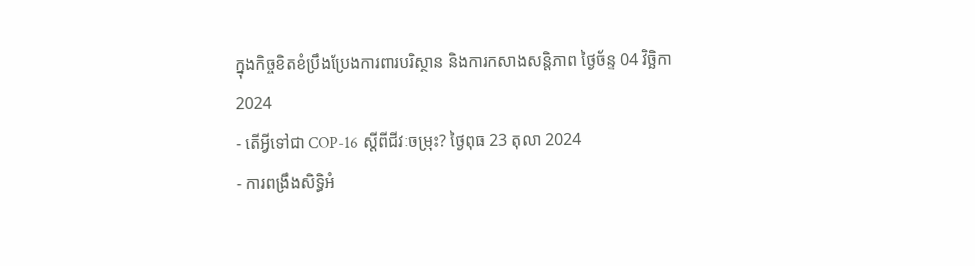ក្នុងកិច្ចខិតខំប្រឹងប្រែងការពារបរិស្ថាន និងការកសាងសន្តិភាព ថ្ងៃច័ន្ទ 04 វិច្ឆិកា 2024
- តើអ្វីទៅជា COP-16 ស្តីពីជីវៈចម្រុះ? ថ្ងៃពុធ 23 តុលា 2024
- ការពង្រឹងសិទ្ធិអំ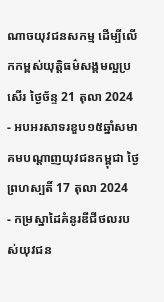ណាចយុវជនសកម្ម ដើម្បីលើកកម្ពស់យុត្តិធម៌សង្គមល្អប្រសើរ ថ្ងៃច័ន្ទ 21 តុលា 2024
- អបអរសាទរខួប១៥ឆ្នាំសមាគមបណ្ដាញយុវជនកម្ពុជា ថ្ងៃព្រហស្បតិ៍ 17 តុលា 2024
- កម្រស្នាដៃគំនូរឌីជីថលរបស់យុវជន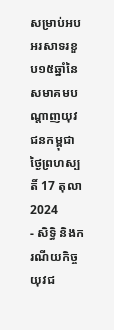សម្រាប់អបអរសាទរខួប១៥ឆ្នាំនៃសមាគមបណ្តាញយុវជនកម្ពុជា ថ្ងៃព្រហស្បតិ៍ 17 តុលា 2024
- សិទ្ធិ និងករណីយកិច្ចយុវជ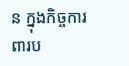ន ក្នុងកិច្ចការពារប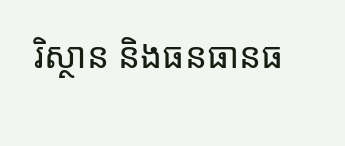រិស្ថាន និងធនធានធ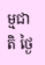ម្មជាតិ ថ្ងៃ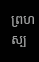ព្រហស្ប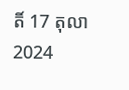តិ៍ 17 តុលា 2024